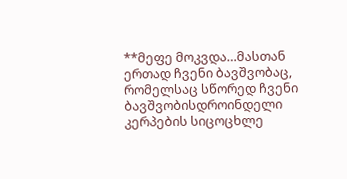**მეფე მოკვდა…მასთან ერთად ჩვენი ბავშვობაც,
რომელსაც სწორედ ჩვენი ბავშვობისდროინდელი
კერპების სიცოცხლე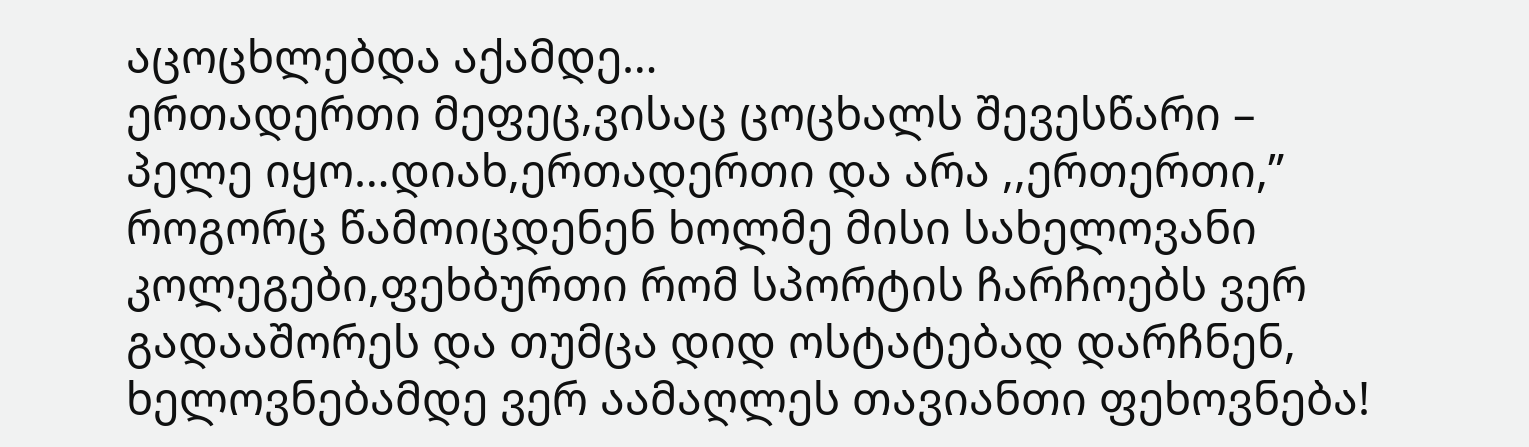აცოცხლებდა აქამდე…
ერთადერთი მეფეც,ვისაც ცოცხალს შევესწარი –
პელე იყო…დიახ,ერთადერთი და არა ,,ერთერთი,”
როგორც წამოიცდენენ ხოლმე მისი სახელოვანი
კოლეგები,ფეხბურთი რომ სპორტის ჩარჩოებს ვერ
გადააშორეს და თუმცა დიდ ოსტატებად დარჩნენ,
ხელოვნებამდე ვერ აამაღლეს თავიანთი ფეხოვნება!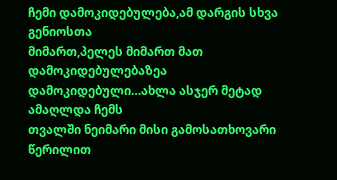ჩემი დამოკიდებულება,ამ დარგის სხვა გენიოსთა
მიმართ,პელეს მიმართ მათ დამოკიდებულებაზეა
დამოკიდებული…ახლა ასჯერ მეტად ამაღლდა ჩემს
თვალში ნეიმარი მისი გამოსათხოვარი წერილით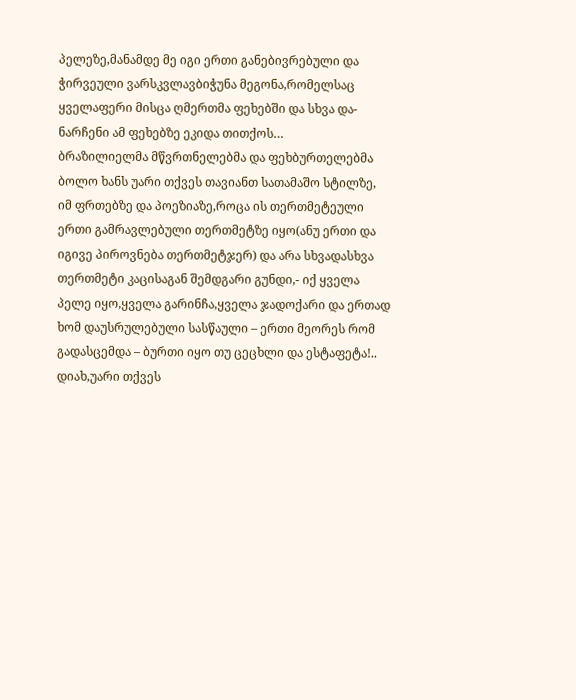პელეზე,მანამდე მე იგი ერთი განებივრებული და
ჭირვეული ვარსკვლავბიჭუნა მეგონა,რომელსაც
ყველაფერი მისცა ღმერთმა ფეხებში და სხვა და-
ნარჩენი ამ ფეხებზე ეკიდა თითქოს…
ბრაზილიელმა მწვრთნელებმა და ფეხბურთელებმა
ბოლო ხანს უარი თქვეს თავიანთ სათამაშო სტილზე,
იმ ფრთებზე და პოეზიაზე,როცა ის თერთმეტეული
ერთი გამრავლებული თერთმეტზე იყო(ანუ ერთი და
იგივე პიროვნება თერთმეტჯერ) და არა სხვადასხვა
თერთმეტი კაცისაგან შემდგარი გუნდი,- იქ ყველა
პელე იყო,ყველა გარინჩა,ყველა ჯადოქარი და ერთად
ხომ დაუსრულებული სასწაული – ერთი მეორეს რომ
გადასცემდა – ბურთი იყო თუ ცეცხლი და ესტაფეტა!..
დიახ,უარი თქვეს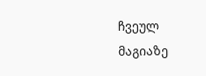ჩვეულ მაგიაზე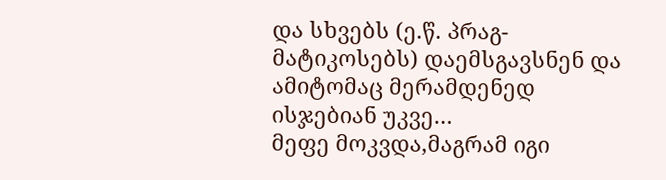და სხვებს (ე.წ. პრაგ-
მატიკოსებს) დაემსგავსნენ და ამიტომაც მერამდენედ
ისჯებიან უკვე…
მეფე მოკვდა,მაგრამ იგი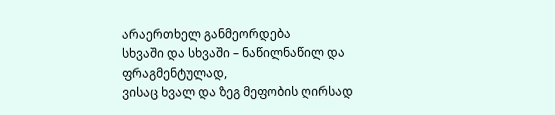არაერთხელ განმეორდება
სხვაში და სხვაში – ნაწილნაწილ და ფრაგმენტულად,
ვისაც ხვალ და ზეგ მეფობის ღირსად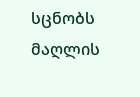სცნობს მაღლის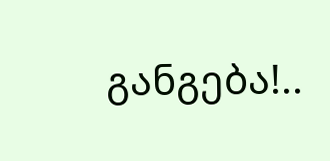განგება!..